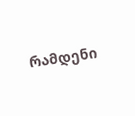რამდენი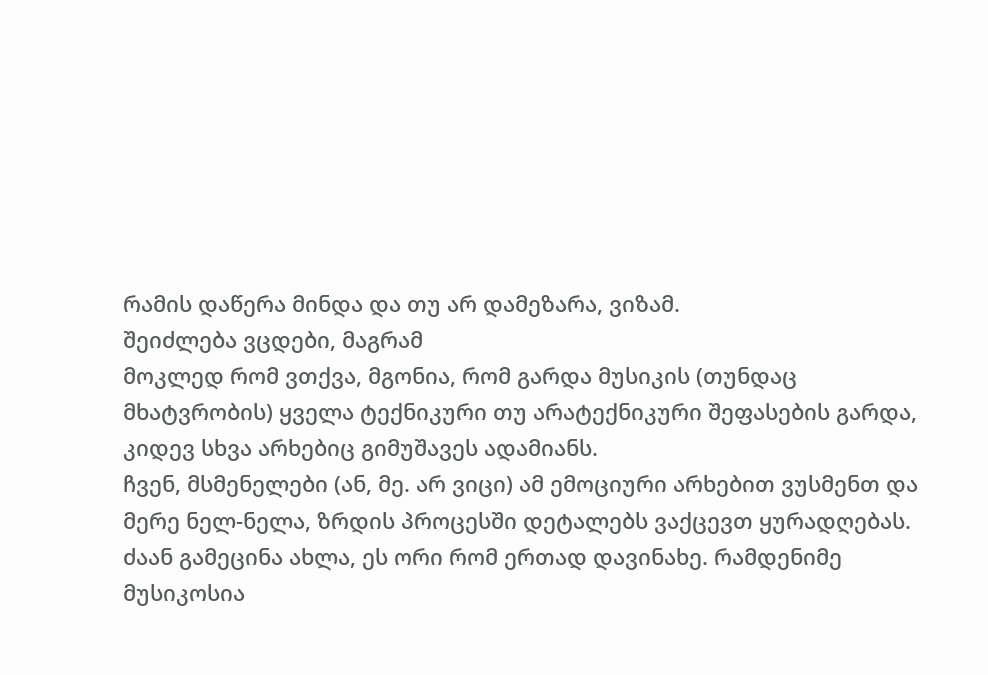რამის დაწერა მინდა და თუ არ დამეზარა, ვიზამ.
შეიძლება ვცდები, მაგრამ
მოკლედ რომ ვთქვა, მგონია, რომ გარდა მუსიკის (თუნდაც მხატვრობის) ყველა ტექნიკური თუ არატექნიკური შეფასების გარდა, კიდევ სხვა არხებიც გიმუშავეს ადამიანს.
ჩვენ, მსმენელები (ან, მე. არ ვიცი) ამ ემოციური არხებით ვუსმენთ და მერე ნელ-ნელა, ზრდის პროცესში დეტალებს ვაქცევთ ყურადღებას.
ძაან გამეცინა ახლა, ეს ორი რომ ერთად დავინახე. რამდენიმე მუსიკოსია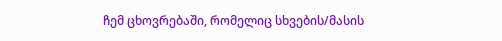ჩემ ცხოვრებაში, რომელიც სხვების/მასის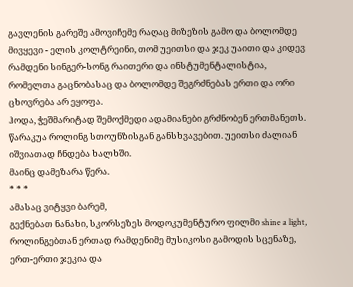გავლენის გარეშე ამოვიჩემე რაღაც მიზეზის გამო და ბოლომდე მივყევი - ელის კოლტრეინი, თომ უეითსი და ჯეკ უაითი და კიდევ რამდენი სინგერ-სონგ რაითერი და ინსტუმენტალისტია, რომელთა გაცნობასაც და ბოლომდე შეგრძნებას ერთი და ორი ცხოვრება არ ეყოფა.
ჰოდა, ჭეშმარიტად შემოქმედი ადამიანები გრძნობენ ერთმანეთს. წარაკუა როლინგ სთოუნზისგან განსხვავებით. უეითსი ძალიან იშვიათად ჩნდება ხალხში.
მაინც დამეზარა წერა.
* * *
ამასაც ვიტყვი ბარემ,
გექნებათ ნანახი, სკორსეზეს მოდოკუმენტურო ფილმი shine a light,
როლინგებთან ერთად რამდენიმე მუსიკოსი გამოდის სცენაზე,
ერთ-ერთი ჯეკია და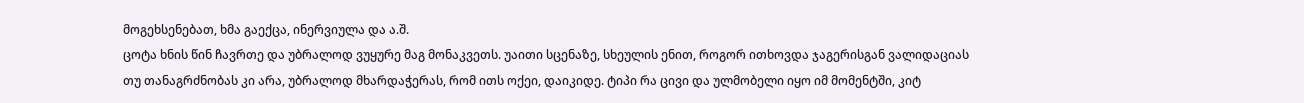მოგეხსენებათ, ხმა გაექცა, ინერვიულა და ა.შ.
ცოტა ხნის წინ ჩავრთე და უბრალოდ ვუყურე მაგ მონაკვეთს. უაითი სცენაზე, სხეულის ენით, როგორ ითხოვდა ჯაგერისგან ვალიდაციას თუ თანაგრძნობას კი არა, უბრალოდ მხარდაჭერას, რომ ითს ოქეი, დაიკიდე. ტიპი რა ცივი და ულმობელი იყო იმ მომენტში, კიტ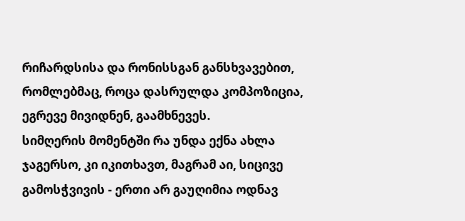რიჩარდსისა და რონისსგან განსხვავებით, რომლებმაც, როცა დასრულდა კომპოზიცია, ეგრევე მივიდნენ, გაამხნევეს.
სიმღერის მომენტში რა უნდა ექნა ახლა ჯაგერსო, კი იკითხავთ, მაგრამ აი, სიცივე გამოსჭვივის - ერთი არ გაუღიმია ოდნავ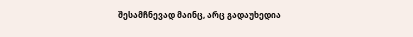შესამჩნევად მაინც, არც გადაუხედია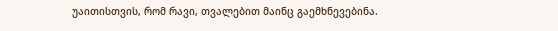უაითისთვის, რომ რავი, თვალებით მაინც გაემხნევებინა.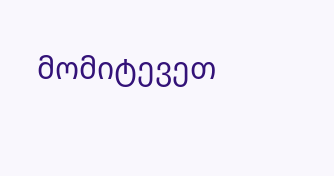მომიტევეთ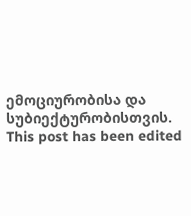ემოციურობისა და სუბიექტურობისთვის.
This post has been edited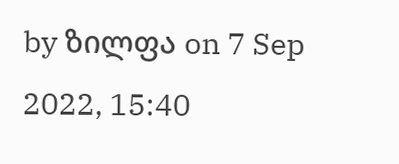by ზილფა on 7 Sep 2022, 15:40